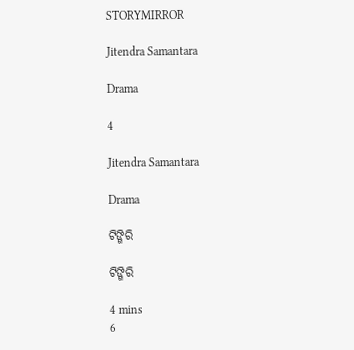STORYMIRROR

Jitendra Samantara

Drama

4

Jitendra Samantara

Drama

ଟିଙ୍ଗିରି

ଟିଙ୍ଗିରି

4 mins
6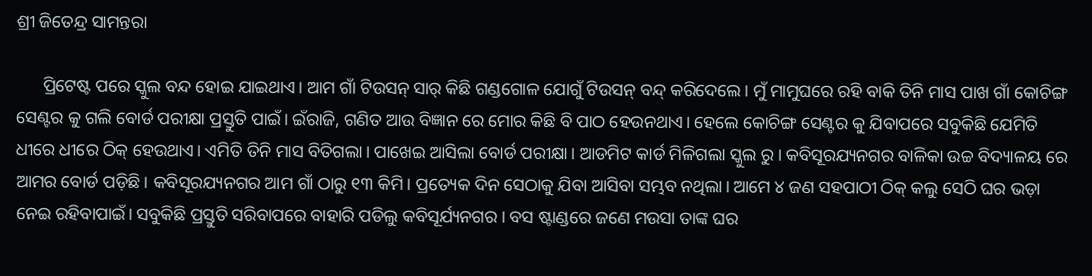ଶ୍ରୀ ଜିତେନ୍ଦ୍ର ସାମନ୍ତରା

      ପ୍ରିଟେଷ୍ଟ ପରେ ସ୍କୁଲ ବନ୍ଦ ହୋଇ ଯାଇଥାଏ। ଆମ ଗାଁ ଟିଉସନ୍ ସାର୍ କିଛି ଗଣ୍ଡଗୋଳ ଯୋଗୁଁ ଟିଉସନ୍ ବନ୍ଦ୍ କରିଦେଲେ। ମୁଁ ମାମୁଘରେ ରହି ବାକି ତିନି ମାସ ପାଖ ଗାଁ କୋଚିଙ୍ଗ ସେଣ୍ଟର କୁ ଗଲି ବୋର୍ଡ ପରୀକ୍ଷା ପ୍ରସ୍ତୁତି ପାଇଁ। ଇଁରାଜି, ଗଣିତ ଆଉ ବିଜ୍ଞାନ ରେ ମୋର କିଛି ବି ପାଠ ହେଉନଥାଏ। ହେଲେ କୋଚିଙ୍ଗ ସେଣ୍ଟର କୁ ଯିବାପରେ ସବୁକିଛି ଯେମିତି ଧୀରେ ଧୀରେ ଠିକ୍ ହେଉଥାଏ। ଏମିତି ତିନି ମାସ ବିତିଗଲା। ପାଖେଇ ଆସିଲା ବୋର୍ଡ ପରୀକ୍ଷା। ଆଡମିଟ କାର୍ଡ ମିଳିଗଲା ସ୍କୁଲ ରୁ। କବିସୂରଯ୍ୟନଗର ବାଳିକା ଉଚ୍ଚ ବିଦ୍ୟାଳୟ ରେ ଆମର ବୋର୍ଡ ପଡ଼ିଛି। କବିସୂରଯ୍ୟନଗର ଆମ ଗାଁ ଠାରୁ ୧୩ କିମି। ପ୍ରତ୍ୟେକ ଦିନ ସେଠାକୁ ଯିବା ଆସିବା ସମ୍ଭବ ନଥିଲା। ଆମେ ୪ ଜଣ ସହପାଠୀ ଠିକ୍ କଲୁ ସେଠି ଘର ଭଡ଼ା ନେଇ ରହିବାପାଇଁ। ସବୁକିଛି ପ୍ରସ୍ତୁତି ସରିବାପରେ ବାହାରି ପଡିଲୁ କବିସୂର୍ଯ୍ୟନଗର। ବସ ଷ୍ଟାଣ୍ଡରେ ଜଣେ ମଉସା ତାଙ୍କ ଘର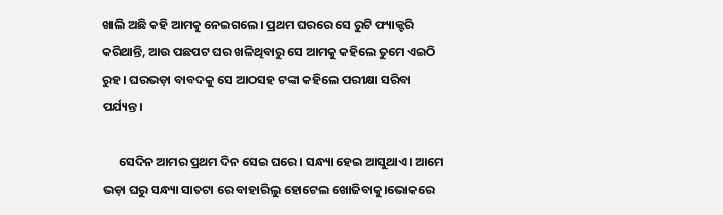ଖାଲି ଅଛି କହି ଆମକୁ ନେଇଗଲେ। ପ୍ରଥମ ଘରରେ ସେ ରୁଟି ଫ୍ୟାକ୍ଟରି କରିଥାନ୍ତି, ଆଉ ପଛପଟ ଘର ଖଳିଥିବାରୁ ସେ ଆମକୁ କହିଲେ ତୁମେ ଏଇଠି ରୁହ। ଘରଭଡ଼ା ବାବଦକୁ ସେ ଆଠସହ ଟଙ୍କା କହିଲେ ପରୀକ୍ଷା ସରିବା ପର୍ଯ୍ୟନ୍ତ।

      ସେଦିନ ଆମର ପ୍ରଥମ ଦିନ ସେଇ ଘରେ। ସନ୍ଧ୍ୟା ହେଇ ଆସୁଥାଏ। ଆମେ ଭଡ଼ା ଘରୁ ସନ୍ଧ୍ୟା ସାତଟା ରେ ବାହାରିଲୁ ହୋଟେଲ ଖୋଜିବାକୁ।ଭୋକରେ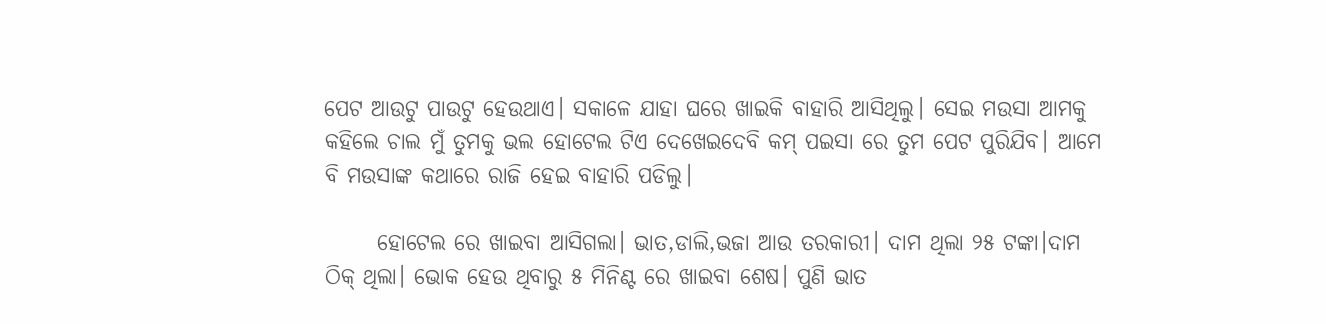ପେଟ ଆଉଟୁ ପାଉଟୁ ହେଉଥାଏ। ସକାଳେ ଯାହା ଘରେ ଖାଇକି ବାହାରି ଆସିଥିଲୁ। ସେଇ ମଉସା ଆମକୁ କହିଲେ ଚାଲ ମୁଁ ତୁମକୁ ଭଲ ହୋଟେଲ ଟିଏ ଦେଖେଇଦେବି କମ୍ ପଇସା ରେ ତୁମ ପେଟ ପୁରିଯିବ। ଆମେ ବି ମଉସାଙ୍କ କଥାରେ ରାଜି ହେଇ ବାହାରି ପଡିଲୁ।

      ହୋଟେଲ ରେ ଖାଇବା ଆସିଗଲା। ଭାତ,ଡାଲି,ଭଜା ଆଉ ତରକାରୀ। ଦାମ ଥିଲା ୨୫ ଟଙ୍କା।ଦାମ ଠିକ୍ ଥିଲା। ଭୋକ ହେଉ ଥିବାରୁ ୫ ମିନିଣ୍ଟ ରେ ଖାଇବା ଶେଷ। ପୁଣି ଭାତ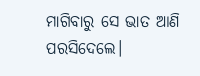ମାଗିବାରୁ ସେ ଭାତ ଆଣି ପରସିଦେଲେ।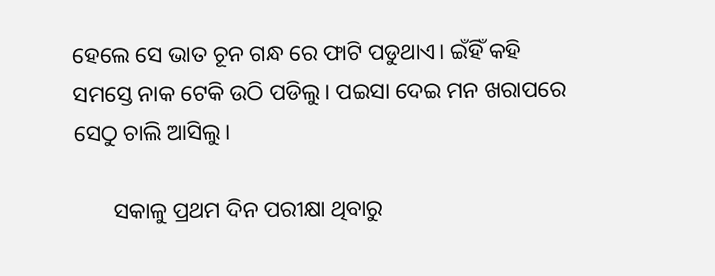ହେଲେ ସେ ଭାତ ଚୂନ ଗନ୍ଧ ରେ ଫାଟି ପଡୁଥାଏ। ଇଁହିଁ କହି ସମସ୍ତେ ନାକ ଟେକି ଉଠି ପଡିଲୁ। ପଇସା ଦେଇ ମନ ଖରାପରେ ସେଠୁ ଚାଲି ଆସିଲୁ।

       ସକାଳୁ ପ୍ରଥମ ଦିନ ପରୀକ୍ଷା ଥିବାରୁ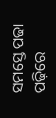ସମସ୍ତେ ପଢା ପଢ଼ିରେ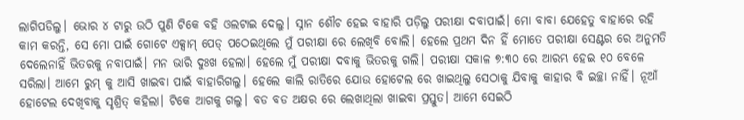ଲାଗିପଡିଲୁ। ଭୋର ୪ ଟାରୁ ଉଠି ପୁଣି ଟିକେ ବହି ଓଲଟାଇ ଦେଲୁ। ସ୍ନାନ ଶୌଚ ହେଇ ବାହାରି ପଡ଼ିଲୁ ପରୀକ୍ଷା ଦବାପାଇଁ। ମୋ ବାବା ଯେହେତୁ ବାହାରେ ରହି କାମ କରନ୍ତି, ସେ ମୋ ପାଇଁ ଗୋଟେ ଏକ୍ସାମ୍ ପେଡ୍ ପଠେଇଥିଲେ ମୁଁ ପରୀକ୍ଷା ରେ ଲେଖିବି ବୋଲି। ହେଲେ ପ୍ରଥମ ଦିନ ହିଁ ମୋତେ ପରୀକ୍ଷା ସେଣ୍ଟର ରେ ଅନୁମତି ଦେଲେନାହିଁ ଭିତରକୁ ନବାପାଇଁ। ମନ ଭାରି ଦୁଃଖ ହେଲା। ହେଲେ ମୁଁ ପରୀକ୍ଷା ଦବାକୁ ଭିତରକୁ ଗଲି। ପରୀକ୍ଷା ସକାଳ ୭:୩୦ ରେ ଆରମ୍ଭ ହେଇ ୧୦ ବେଳେ ସରିଲା। ଆମେ ରୁମ୍ କୁ ଆସି ଖାଇବା ପାଇଁ ବାହାରିଗଲୁ। ହେଲେ କାଲି ରାତିରେ ଯୋଉ ହୋଟେଲ ରେ ଖାଇଥିଲୁ ସେଠାକୁ ଯିବାକୁ କାହାର ବି ଇଚ୍ଛା ନାହିଁ। ନୂଆଁ ହୋଟେଲ ଦେଖିବାକୁ ସୃଶ୍ରିତ୍ କହିଲା। ଟିକେ ଆଗକୁ ଗଲୁ। ବଡ ବଡ ଅକ୍ଷର ରେ ଲେଖାଥିଲା ଖାଇବା ପ୍ରସ୍ତୁତ। ଆମେ ସେଇଠି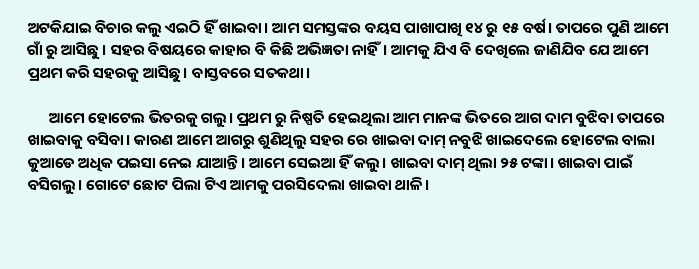ଅଟକିଯାଇ ବିଚାର କଲୁ ଏଇଠି ହିଁ ଖାଇବା। ଆମ ସମସ୍ତଙ୍କର ବୟସ ପାଖାପାଖି ୧୪ ରୁ ୧୫ ବର୍ଷ। ତାପରେ ପୁଣି ଆମେ ଗାଁ ରୁ ଆସିଛୁ । ସହର ବିଷୟରେ କାହାର ବି କିଛି ଅଭିଜ୍ଞତା ନାହିଁ। ଆମକୁ ଯିଏ ବି ଦେଖିଲେ ଜାଣିଯିବ ଯେ ଆମେ ପ୍ରଥମ କରି ସହରକୁ ଆସିଛୁ। ବାସ୍ତବରେ ସତକଥା।

      ଆମେ ହୋଟେଲ ଭିତରକୁ ଗଲୁ। ପ୍ରଥମ ରୁ ନିଷ୍ପତି ହେଇଥିଲା ଆମ ମାନଙ୍କ ଭିତରେ ଆଗ ଦାମ ବୁଝିବା ତାପରେ ଖାଇବାକୁ ବସିବା। କାରଣ ଆମେ ଆଗରୁ ଶୁଣିଥିଲୁ ସହର ରେ ଖାଇବା ଦାମ୍ ନବୁଝି ଖାଇଦେଲେ ହୋଟେଲ ବାଲା କୁଆଡେ ଅଧିକ ପଇସା ନେଇ ଯାଆନ୍ତି। ଆମେ ସେଇଆ ହିଁ କଲୁ। ଖାଇବା ଦାମ୍ ଥିଲା ୨୫ ଟଙ୍କା। ଖାଇବା ପାଇଁ ବସିଗଲୁ। ଗୋଟେ ଛୋଟ ପିଲା ଟିଏ ଆମକୁ ପରସିଦେଲା ଖାଇବା ଥାଳି।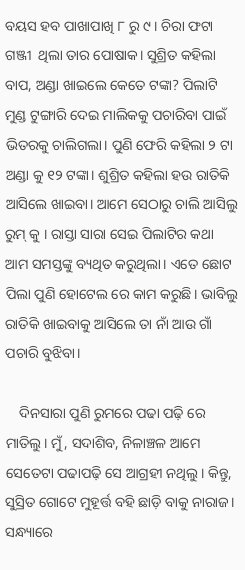ବୟସ ହବ ପାଖାପାଖି ୮ ରୁ ୯ । ଚିରା ଫଟା ଗଞ୍ଜୀ  ଥିଲା ତାର ପୋଷାକ। ସୁଶ୍ରିତ କହିଲା ବାପ, ଅଣ୍ଡା ଖାଇଲେ କେତେ ଟଙ୍କା? ପିଲାଟି ମୁଣ୍ଡ ଟୁଙ୍ଗାରି ଦେଇ ମାଲିକକୁ ପଚାରିବା ପାଇଁ ଭିତରକୁ ଚାଲିଗଲା। ପୁଣି ଫେରି କହିଲା ୨ ଟା ଅଣ୍ଡା କୁ ୧୨ ଟଙ୍କା। ଶୁଶ୍ରିତ କହିଲା ହଉ ରାତିକି ଆସିଲେ ଖାଇବା। ଆମେ ସେଠାରୁ ଚାଲି ଆସିଲୁ ରୁମ୍ କୁ । ରାସ୍ତା ସାରା ସେଇ ପିଲାଟିର କଥା ଆମ ସମସ୍ତଙ୍କୁ ବ୍ୟଥିତ କରୁଥିଲା। ଏତେ ଛୋଟ ପିଲା ପୁଣି ହୋଟେଲ ରେ କାମ କରୁଛି। ଭାବିଲୁ ରାତିକି ଖାଇବାକୁ ଆସିଲେ ତା ନାଁ ଆଉ ଗାଁ ପଚାରି ବୁଝିବା।

    ଦିନସାରା ପୁଣି ରୁମରେ ପଢା ପଢ଼ି ରେ ମାତିଲୁ। ମୁଁ, ସଦାଶିବ, ନିଳାଞ୍ଚଳ ଆମେ ସେତେଟା ପଢାପଢ଼ି ସେ ଆଗ୍ରହୀ ନଥିଲୁ। କିନ୍ତୁ, ସୁସ୍ରିତ ଗୋଟେ ମୁହୂର୍ତ୍ତ ବହି ଛାଡ଼ି ବାକୁ ନାରାଜ। ସନ୍ଧ୍ୟାରେ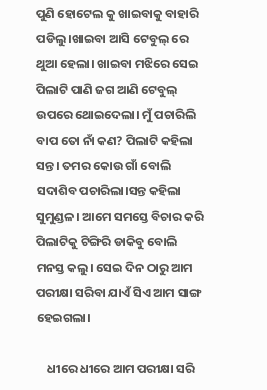ପୁଣି ହୋଟେଲ କୁ ଖାଇବାକୁ ବାହାରି ପଡିଲୁ।ଖାଇବା ଆସି ଟେବୁଲ୍ ରେ ଥୁଆ ହେଲା। ଖାଇବା ମଝିରେ ସେଇ ପିଲାଟି ପାଣି ଜଗ ଆଣି ଟେବୁଲ୍ ଉପରେ ଥୋଇଦେଲା। ମୁଁ ପଚାରିଲି ବାପ ତୋ ନାଁ କଣ? ପିଲାଟି କହିଲା ସନ୍ତ। ତମର କୋଉ ଗାଁ ବୋଲି ସଦାଶିବ ପଚାରିଲା।ସନ୍ତ କହିଲା ସୁମୁଣ୍ଡଳ। ଆମେ ସମସ୍ତେ ବିଚାର କରି ପିଲାଟିକୁ ଟିଙ୍ଗିରି ଡାକିବୁ ବୋଲି ମନସ୍ତ କଲୁ। ସେଇ ଦିନ ଠାରୁ ଆମ ପରୀକ୍ଷା ସରିବା ଯାଏଁ ସିଏ ଆମ ସାଙ୍ଗ ହେଇଗଲା।

    ଧୀରେ ଧୀରେ ଆମ ପରୀକ୍ଷା ସରି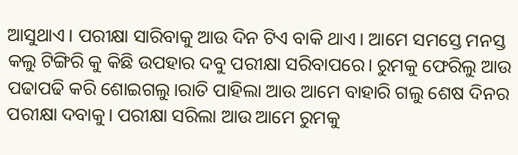ଆସୁଥାଏ। ପରୀକ୍ଷା ସାରିବାକୁ ଆଉ ଦିନ ଟିଏ ବାକି ଥାଏ। ଆମେ ସମସ୍ତେ ମନସ୍ତ କଲୁ ଟିଙ୍ଗିରି କୁ କିଛି ଉପହାର ଦବୁ ପରୀକ୍ଷା ସରିବାପରେ। ରୁମକୁ ଫେରିଲୁ ଆଉ ପଢାପଢି କରି ଶୋଇଗଲୁ।ରାତି ପାହିଲା ଆଉ ଆମେ ବାହାରି ଗଲୁ ଶେଷ ଦିନର ପରୀକ୍ଷା ଦବାକୁ। ପରୀକ୍ଷା ସରିଲା ଆଉ ଆମେ ରୁମକୁ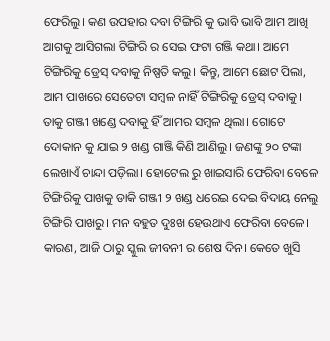ଫେରିଲୁ। କଣ ଉପହାର ଦବା ଟିଙ୍ଗିରି କୁ ଭାବି ଭାବି ଆମ ଆଖି ଆଗକୁ ଆସିଗଲା ଟିଙ୍ଗିରି ର ସେଇ ଫଟା ଗଞ୍ଜି କଥା। ଆମେ ଟିଙ୍ଗିରିକୁ ଡ୍ରେସ୍ ଦବାକୁ ନିଷ୍ପତି କଲୁ। କିନ୍ତୁ, ଆମେ ଛୋଟ ପିଲା, ଆମ ପାଖରେ ସେତେଟା ସମ୍ବଳ ନାହିଁ ଟିଙ୍ଗିରିକୁ ଡ୍ରେସ୍ ଦବାକୁ। ତାକୁ ଗଞ୍ଜୀ ଖଣ୍ଡେ ଦବାକୁ ହିଁ ଆମର ସମ୍ବଳ ଥିଲା। ଗୋଟେ ଦୋକାନ କୁ ଯାଇ ୨ ଖଣ୍ଡ ଗାଞ୍ଜି କିଣି ଆଣିଲୁ। ଜଣଙ୍କୁ ୨୦ ଟଙ୍କା ଲେଖାଏଁ ଚାନ୍ଦା ପଡ଼ିଲା। ହୋଟେଲ ରୁ ଖାଇସାରି ଫେରିବା ବେଳେ ଟିଙ୍ଗିରିକୁ ପାଖକୁ ଡାକି ଗଞ୍ଜୀ ୨ ଖଣ୍ଡ ଧରେଇ ଦେଇ ବିଦାୟ ନେଲୁ ଟିଙ୍ଗିରି ପାଖରୁ। ମନ ବହୁତ ଦୁଃଖ ହେଉଥାଏ ଫେରିବା ବେଳେ। କାରଣ, ଆଜି ଠାରୁ ସ୍କୁଲ ଜୀବନୀ ର ଶେଷ ଦିନ। କେତେ ଖୁସି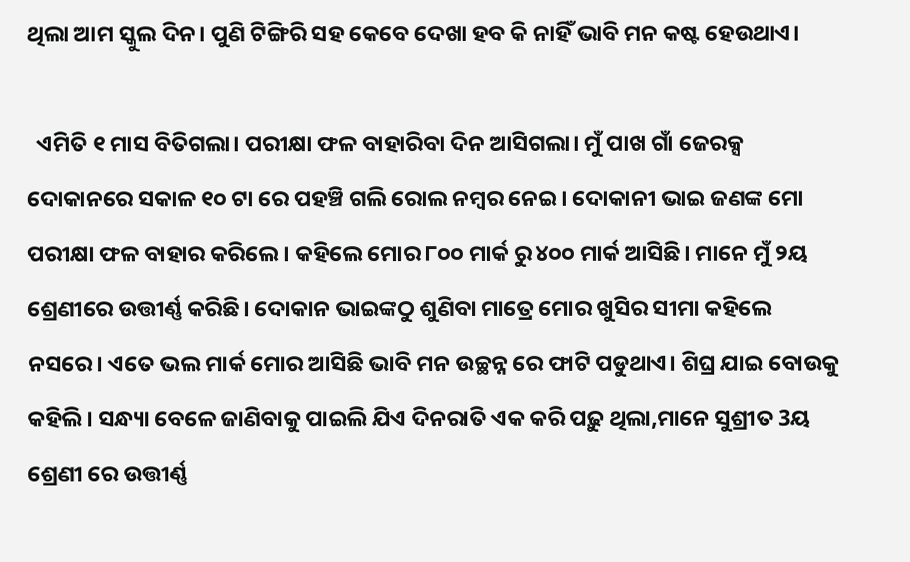ଥିଲା ଆମ ସ୍କୁଲ ଦିନ। ପୁଣି ଟିଙ୍ଗିରି ସହ କେବେ ଦେଖା ହବ କି ନାହିଁ ଭାବି ମନ କଷ୍ଟ ହେଉଥାଏ।

  ଏମିତି ୧ ମାସ ବିତିଗଲା। ପରୀକ୍ଷା ଫଳ ବାହାରିବା ଦିନ ଆସିଗଲା। ମୁଁ ପାଖ ଗାଁ ଜେରକ୍ସ ଦୋକାନରେ ସକାଳ ୧୦ ଟା ରେ ପହଞ୍ଚି ଗଲି ରୋଲ ନମ୍ୱର ନେଇ। ଦୋକାନୀ ଭାଇ ଜଣଙ୍କ ମୋ ପରୀକ୍ଷା ଫଳ ବାହାର କରିଲେ। କହିଲେ ମୋର ୮୦୦ ମାର୍କ ରୁ ୪୦୦ ମାର୍କ ଆସିଛି। ମାନେ ମୁଁ ୨ୟ ଶ୍ରେଣୀରେ ଉତ୍ତୀର୍ଣ୍ଣ କରିଛି। ଦୋକାନ ଭାଇଙ୍କଠୁ ଶୁଣିବା ମାତ୍ରେ ମୋର ଖୁସିର ସୀମା କହିଲେ ନସରେ। ଏତେ ଭଲ ମାର୍କ ମୋର ଆସିଛି ଭାବି ମନ ଉଚ୍ଛନ୍ନ ରେ ଫାଟି ପଡୁଥାଏ। ଶିଘ୍ର ଯାଇ ବୋଉକୁ କହିଲି। ସନ୍ଧ୍ୟା ବେଳେ ଜାଣିବାକୁ ପାଇଲି ଯିଏ ଦିନରାତି ଏକ କରି ପଢ଼ୁ ଥିଲା,ମାନେ ସୁଶ୍ରୀତ 3ୟ ଶ୍ରେଣୀ ରେ ଉତ୍ତୀର୍ଣ୍ଣ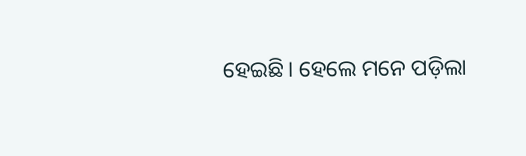ହେଇଛି। ହେଲେ ମନେ ପଡ଼ିଲା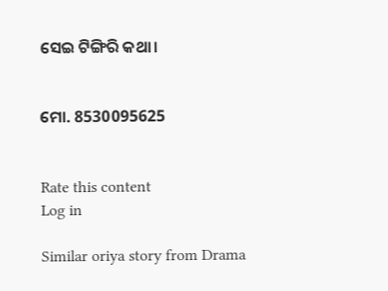ସେଇ ଟିଙ୍ଗିରି କଥା।


ମୋ. 8530095625


Rate this content
Log in

Similar oriya story from Drama